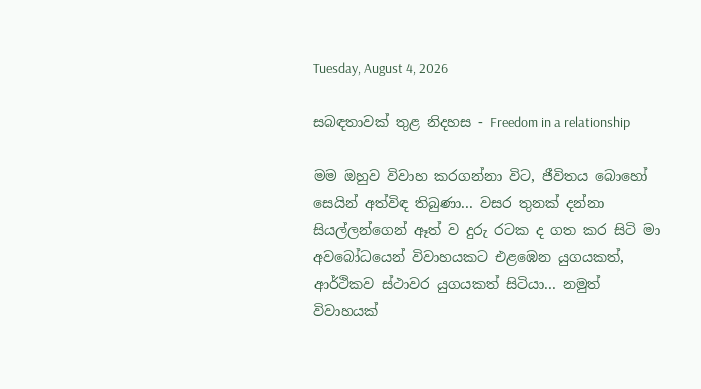Tuesday, August 4, 2026

සබඳතාවක් තුළ නිදහස - Freedom in a relationship

මම ඔහුව විවාහ කරගන්නා විට, ජීවිතය බොහෝ සෙයින් අත්විඳ තිබුණා... වසර තුනක් දන්නා සියල්ලන්ගෙන් ඈත් ව දුරු රටක ද ගත කර සිටි මා අවබෝධයෙන් විවාහයකට එළඹෙන යුගයකත්, ආර්ථිකව ස්ථාවර යුගයකත් සිටියා... නමුත් විවාහයක්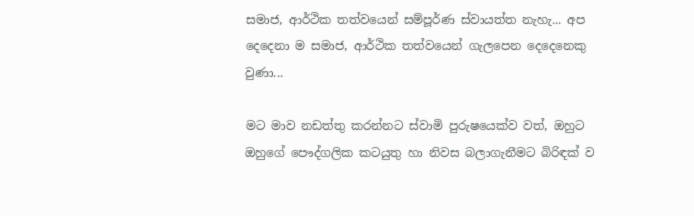සමාජ, ආර්ථික තත්වයෙන් සම්පූර්ණ ස්වායත්ත නැහැ... අප දෙදෙනා ම සමාජ, ආර්ථික තත්වයෙන් ගැලපෙන දෙදෙනෙකු වුණා...

මට මාව නඩත්තු කරන්නට ස්වාමි පුරුෂයෙක්ව වත්, ඔහුට ඔහුගේ පෞද්ගලික කටයුතු හා නිවස බලාගැනීමට බිරිඳක් ව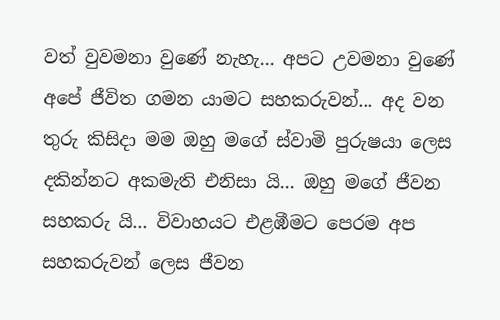වත් වුවමනා වුණේ නැහැ... අපට උවමනා වුණේ අපේ ජීවිත ගමන යාමට සහකරුවන්... අද වන තුරු කිසිදා මම ඔහු මගේ ස්වාමි පුරුෂයා ලෙස දකින්නට අකමැති එනිසා යි... ඔහු මගේ ජීවන සහකරු යි... විවාහයට එළඹීමට පෙරම අප සහකරුවන් ලෙස ජීවන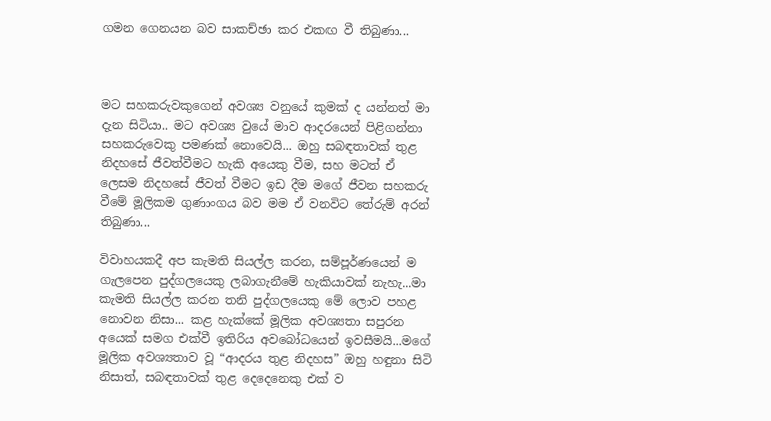ගමන ගෙනයන බව සාකච්ඡා කර එකඟ වී තිබුණා...



මට සහකරුවකුගෙන් අවශ්‍ය වනුයේ කුමක් ද යන්නත් මා දැන සිටියා.. මට අවශ්‍ය වුයේ මාව ආදරයෙන් පිළිගන්නා සහකරුවෙකු පමණක් නොවෙයි... ඔහු සබඳතාවක් තුළ නිදහසේ ජීවත්වීමට හැකි අයෙකු වීම, සහ මටත් ඒ ලෙසම නිදහසේ ජීවත් වීමට ඉඩ දීම මගේ ජීවන සහකරු වීමේ මූලිකම ගුණාංගය බව මම ඒ වනවිට තේරුම් අරන් තිබුණා...

විවාහයකදී අප කැමති සියල්ල කරන, සම්පූර්ණයෙන් ම ගැලපෙන පුද්ගලයෙකු ලබාගැනීමේ හැකියාවක් නැහැ...මා කැමති සියල්ල කරන තනි පුද්ගලයෙකු මේ ලොව පහළ නොවන නිසා... කළ හැක්කේ මූලික අවශ්‍යතා සපුරන අයෙක් සමග එක්වී ඉතිරිය අවබෝධයෙන් ඉවසීමයි...මගේ මූලික අවශ්‍යතාව වූ “ආදරය තුළ නිදහස” ඔහු හඳුනා සිටි නිසාත්, සබඳතාවක් තුළ දෙදෙනෙකු එක් ව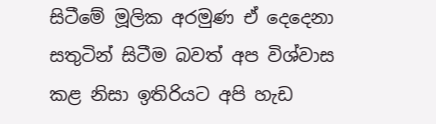සිටීමේ මූලික අරමුණ ඒ දෙදෙනා සතුටින් සිටීම බවත් අප විශ්වාස කළ නිසා ඉතිරියට අපි හැඩ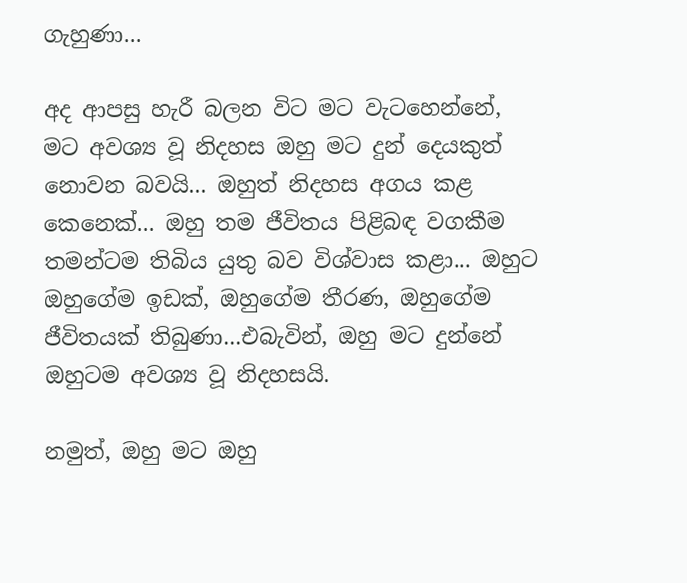ගැහුණා...

අද ආපසු හැරී බලන විට මට වැටහෙන්නේ, මට අවශ්‍ය වූ නිදහස ඔහු මට දුන් දෙයකුත් නොවන බවයි... ඔහුත් නිදහස අගය කළ කෙනෙක්... ඔහු තම ජීවිතය පිළිබඳ වගකීම තමන්ටම තිබිය යුතු බව විශ්වාස කළා... ඔහුට ඔහුගේම ඉඩක්, ඔහුගේම තීරණ, ඔහුගේම ජීවිතයක් තිබුණා...එබැවින්, ඔහු මට දුන්නේ ඔහුටම අවශ්‍ය වූ නිදහසයි.

නමුත්, ඔහු මට ඔහු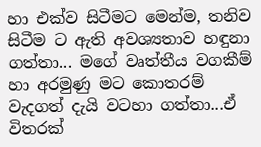හා එක්ව සිටීමට මෙන්ම, තනිව සිටීම ට ඇති අවශ්‍යතාව හඳුනා ගත්තා... මගේ වෘත්තීය වගකීම් හා අරමුණු මට කොතරම් වැදගත් දැයි වටහා ගත්තා...ඒ විතරක්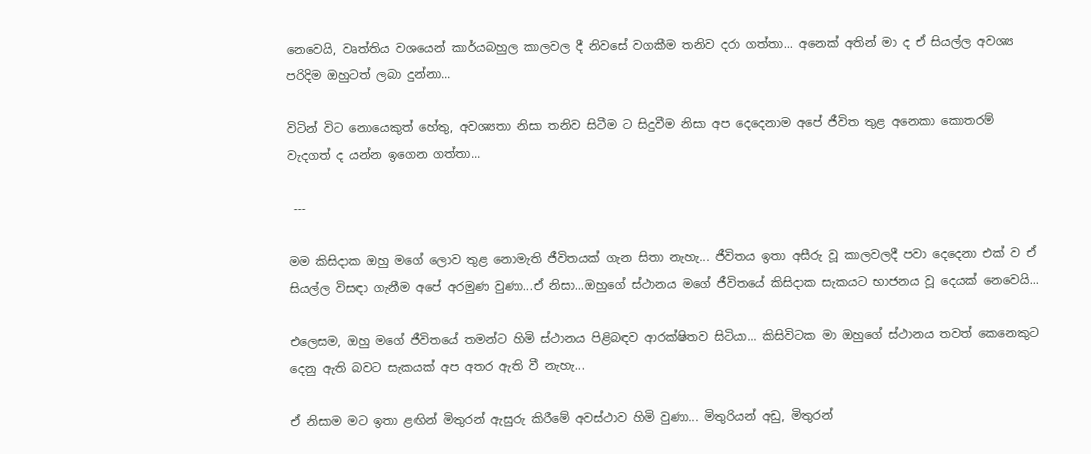නෙවෙයි, වෘත්තිය වශයෙන් කාර්යබහුල කාලවල දී නිවසේ වගකීම තනිව දරා ගත්තා... අනෙක් අතින් මා ද ඒ සියල්ල අවශ්‍ය පරිදිම ඔහුටත් ලබා දුන්නා...

විටින් විට නොයෙකුත් හේතු, අවශ්‍යතා නිසා තනිව සිටීම ට සිදුවීම නිසා අප දෙදෙනාම අපේ ජීවිත තුළ අනෙකා කොතරම් වැදගත් ද යන්න ඉගෙන ගත්තා...

 ---

මම කිසිදාක ඔහු මගේ ලොව තුළ නොමැති ජීවිතයක් ගැන සිතා නැහැ... ජීවිතය ඉතා අසීරු වූ කාලවලදී පවා දෙදෙනා එක් ව ඒ සියල්ල විසඳා ගැනීම අපේ අරමුණ වුණා...ඒ නිසා...ඔහුගේ ස්ථානය මගේ ජීවිතයේ කිසිදාක සැකයට භාජනය වූ දෙයක් නෙවෙයි...

එලෙසම, ඔහු මගේ ජීවිතයේ තමන්ට හිමි ස්ථානය පිළිබඳව ආරක්ෂිතව සිටියා... කිසිවිටක මා ඔහුගේ ස්ථානය තවත් කෙනෙකුට දෙනු ඇති බවට සැකයක් අප අතර ඇති වී නැහැ...

ඒ නිසාම මට ඉතා ළඟින් මිතුරන් ඇසුරු කිරීමේ අවස්ථාව හිමි වුණා... මිතුරියන් අඩු, මිතුරන්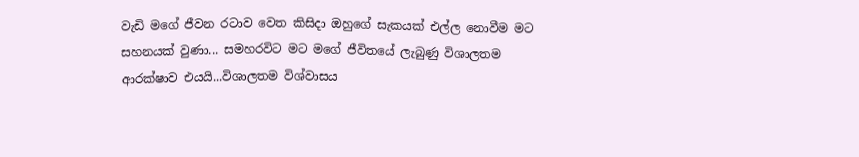වැඩි මගේ ජීවන රටාව වෙත කිසිදා ඔහුගේ සැකයක් එල්ල නොවීම මට සහනයක් වුණා... සමහරවිට මට මගේ ජීවිතයේ ලැබුණු විශාලතම ආරක්ෂාව එයයි...විශාලතම විශ්වාසය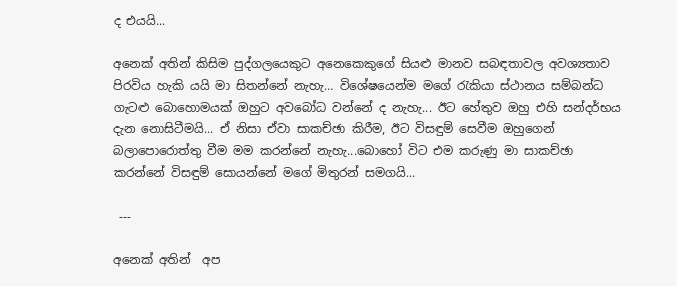ද එයයි...

අනෙක් අතින් කිසිම පුද්ගලයෙකුට අනෙකෙකුගේ සියළු මානව සබඳතාවල අවශ්‍යතාව පිරවිය හැකි යයි මා සිතන්නේ නැහැ… විශේෂයෙන්ම මගේ රැකියා ස්ථානය සම්බන්ධ ගැටළු බොහොමයක් ඔහුට අවබෝධ වන්නේ ද නැහැ... ඊට හේතුව ඔහු එහි සන්දර්භය දැන නොසිටීමයි... ඒ නිසා ඒවා සාකච්ඡා කිරීම, ඊට විසඳුම් සෙවීම ඔහුගෙන් බලාපොරොත්තු වීම මම කරන්නේ නැහැ...බොහෝ විට එම කරුණු මා සාකච්ඡා කරන්නේ විසඳුම් සොයන්නේ මගේ මිතුරන් සමගයි...

 ---

අනෙක් අතින්  අප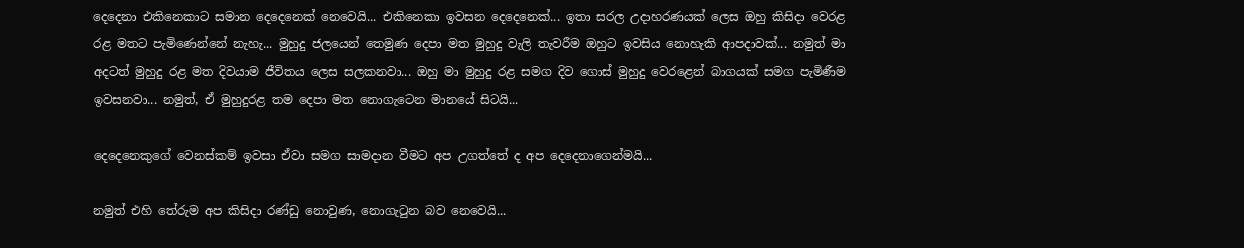දෙදෙනා එකිනෙකාට සමාන දෙදෙනෙක් නෙවෙයි... එකිනෙකා ඉවසන දෙදෙනෙක්... ඉතා සරල උදාහරණයක් ලෙස ඔහු කිසිදා වෙරළ රළ මතට පැමිණෙන්නේ නැහැ... මුහුදු ජලයෙන් තෙමුණ දෙපා මත මුහුදු වැලි තැවරීම ඔහුට ඉවසිය නොහැකි ආපදාවක්... නමුත් මා අදටත් මුහුදු රළ මත දිවයාම ජීවිතය ලෙස සලකනවා... ඔහු මා මුහුදු රළ සමග දිව ගොස් මුහුදු වෙරළෙන් බාගයක් සමග පැමිණීම ඉවසනවා... නමුත්, ඒ මුහුදුරළ තම දෙපා මත නොගැටෙන මානයේ සිටයි...

දෙදෙනෙකුගේ වෙනස්කම් ඉවසා ඒවා සමග සාමදාන වීමට අප උගත්තේ ද අප දෙදෙනාගෙන්මයි...

නමුත් එහි තේරුම අප කිසිදා රණ්ඩු නොවුණ, නොගැටුන බව නෙවෙයි...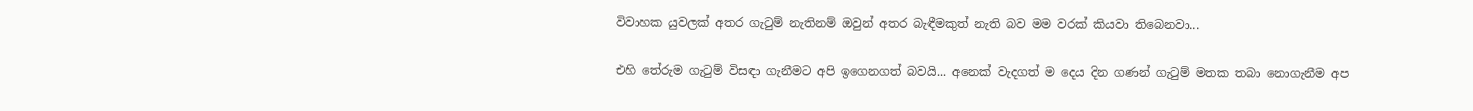විවාහක යුවලක් අතර ගැටුම් නැතිනම් ඔවුන් අතර බැඳීමකුත් නැති බව මම වරක් කියවා තිබෙනවා...

එහි තේරුම ගැටුම් විසඳා ගැනීමට අපි ඉගෙනගත් බවයි... අනෙක් වැදගත් ම දෙය දින ගණන් ගැටුම් මතක තබා නොගැනීම අප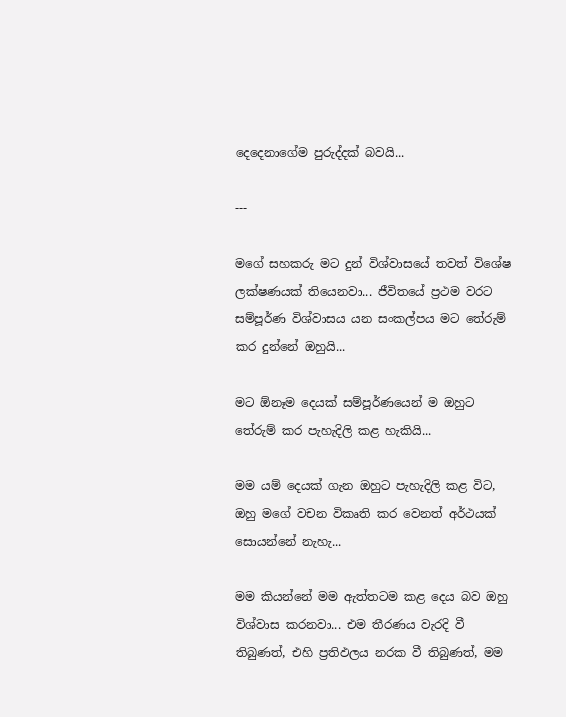දෙදෙනාගේම පුරුද්දක් බවයි...

---

මගේ සහකරු මට දුන් විශ්වාසයේ තවත් විශේෂ ලක්ෂණයක් තියෙනවා... ජීවිතයේ ප්‍රථම වරට සම්පූර්ණ විශ්වාසය යන සංකල්පය මට තේරුම් කර දුන්නේ ඔහුයි...

මට ඕනෑම දෙයක් සම්පූර්ණයෙන් ම ඔහුට තේරුම් කර පැහැදිලි කළ හැකියි...

මම යම් දෙයක් ගැන ඔහුට පැහැදිලි කළ විට, ඔහු මගේ වචන විකෘති කර වෙනත් අර්ථයක් සොයන්නේ නැහැ...

මම කියන්නේ මම ඇත්තටම කළ දෙය බව ඔහු විශ්වාස කරනවා... එම තීරණය වැරදි වී තිබුණත්, එහි ප්‍රතිඵලය නරක වී තිබුණත්, මම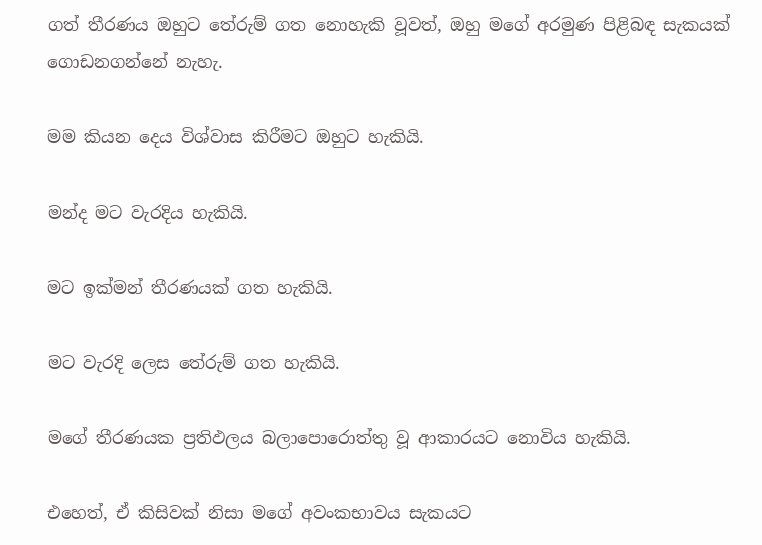ගත් තීරණය ඔහුට තේරුම් ගත නොහැකි වූවත්, ඔහු මගේ අරමුණ පිළිබඳ සැකයක් ගොඩනගන්නේ නැහැ.

මම කියන දෙය විශ්වාස කිරීමට ඔහුට හැකියි.

මන්ද මට වැරදිය හැකියි.

මට ඉක්මන් තීරණයක් ගත හැකියි.

මට වැරදි ලෙස තේරුම් ගත හැකියි.

මගේ තීරණයක ප්‍රතිඵලය බලාපොරොත්තු වූ ආකාරයට නොවිය හැකියි.

එහෙත්, ඒ කිසිවක් නිසා මගේ අවංකභාවය සැකයට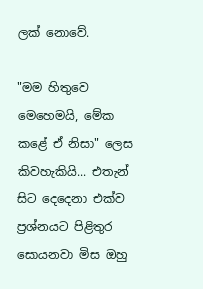ලක් නොවේ.

"මම හිතුවෙ මෙහෙමයි, මේක කළේ ඒ නිසා" ලෙස කිවහැකියි... එතැන් සිට දෙදෙනා එක්ව ප්‍රශ්නයට පිළිතුර සොයනවා මිස ඔහු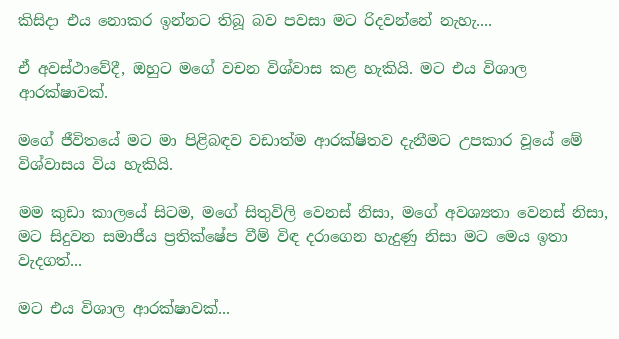කිසිදා එය නොකර ඉන්නට තිබූ බව පවසා මට රිදවන්නේ නැහැ....

ඒ අවස්ථාවේදී, ඔහුට මගේ වචන විශ්වාස කළ හැකියි. මට එය විශාල ආරක්ෂාවක්.

මගේ ජීවිතයේ මට මා පිළිබඳව වඩාත්ම ආරක්ෂිතව දැනීමට උපකාර වූයේ මේ විශ්වාසය විය හැකියි.

මම කුඩා කාලයේ සිටම, මගේ සිතුවිලි වෙනස් නිසා, මගේ අවශ්‍යතා වෙනස් නිසා, මට සිදුවන සමාජීය ප්‍රතික්ෂේප වීම් විඳ දරාගෙන හැදුණු නිසා මට මෙය ඉතා වැදගත්...

මට එය විශාල ආරක්ෂාවක්...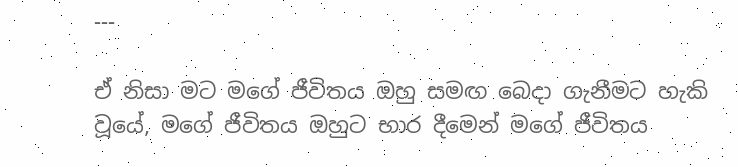---

ඒ නිසා මට මගේ ජීවිතය ඔහු සමඟ බෙදා ගැනීමට හැකි වූයේ, මගේ ජීවිතය ඔහුට භාර දීමෙන් මගේ ජීවිතය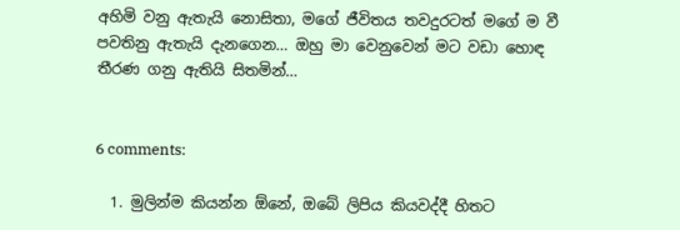අහිමි වනු ඇතැයි නොසිතා, මගේ ජීවිතය තවදුරටත් මගේ ම වී පවතිනු ඇතැයි දැනගෙන... ඔහු මා වෙනුවෙන් මට වඩා හොඳ තීරණ ගනු ඇතියි සිතමින්...


6 comments:

  1. මුලින්ම කියන්න ඕනේ, ඔබේ ලිපිය කියවද්දී හිතට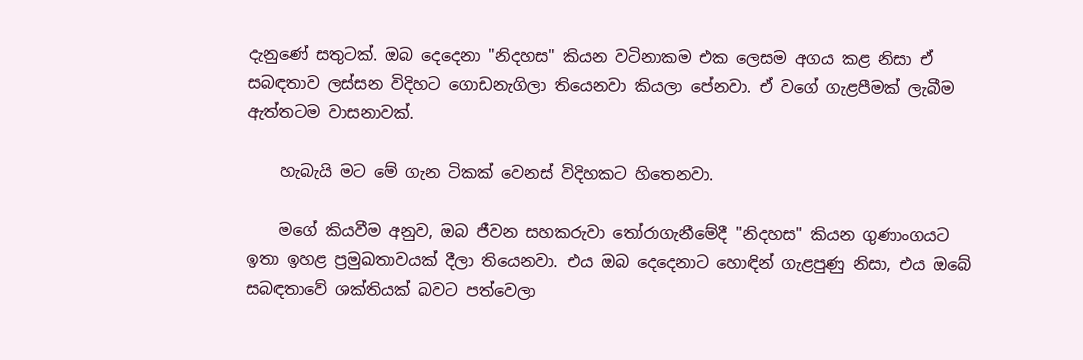දැනුණේ සතුටක්. ඔබ දෙදෙනා "නිදහස" කියන වටිනාකම එක ලෙසම අගය කළ නිසා ඒ සබඳතාව ලස්සන විදිහට ගොඩනැගිලා තියෙනවා කියලා පේනවා. ඒ වගේ ගැළපීමක් ලැබීම ඇත්තටම වාසනාවක්.

    හැබැයි මට මේ ගැන ටිකක් වෙනස් විදිහකට හිතෙනවා.

    මගේ කියවීම අනුව, ඔබ ජීවන සහකරුවා තෝරාගැනීමේදී "නිදහස" කියන ගුණාංගයට ඉතා ඉහළ ප්‍රමුඛතාවයක් දීලා තියෙනවා. එය ඔබ දෙදෙනාට හොඳින් ගැළපුණු නිසා, එය ඔබේ සබඳතාවේ ශක්තියක් බවට පත්වෙලා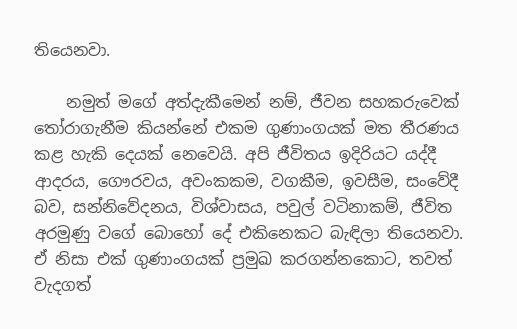තියෙනවා.

    නමුත් මගේ අත්දැකීමෙන් නම්, ජීවන සහකරුවෙක් තෝරාගැනීම කියන්නේ එකම ගුණාංගයක් මත තීරණය කළ හැකි දෙයක් නෙවෙයි. අපි ජීවිතය ඉදිරියට යද්දී ආදරය, ගෞරවය, අවංකකම, වගකීම, ඉවසීම, සංවේදී බව, සන්නිවේදනය, විශ්වාසය, පවුල් වටිනාකම්, ජීවිත අරමුණු වගේ බොහෝ දේ එකිනෙකට බැඳිලා තියෙනවා. ඒ නිසා එක් ගුණාංගයක් ප්‍රමුඛ කරගන්නකොට, තවත් වැදගත්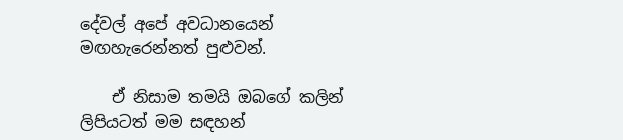දේවල් අපේ අවධානයෙන් මඟහැරෙන්නත් පුළුවන්.

    ඒ නිසාම තමයි ඔබගේ කලින් ලිපියටත් මම සඳහන්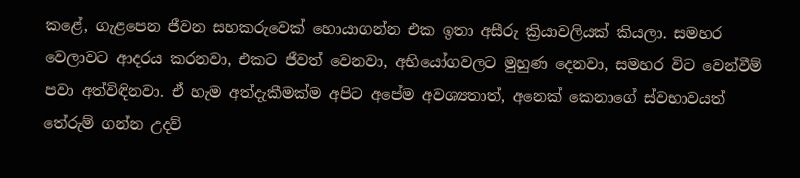කළේ, ගැළපෙන ජීවන සහකරුවෙක් හොයාගන්න එක ඉතා අසීරු ක්‍රියාවලියක් කියලා. සමහර වෙලාවට ආදරය කරනවා, එකට ජීවත් වෙනවා, අභියෝගවලට මුහුණ දෙනවා, සමහර විට වෙන්වීම් පවා අත්විඳිනවා. ඒ හැම අත්දැකීමක්ම අපිට අපේම අවශ්‍යතාත්, අනෙක් කෙනාගේ ස්වභාවයත් තේරුම් ගන්න උදව්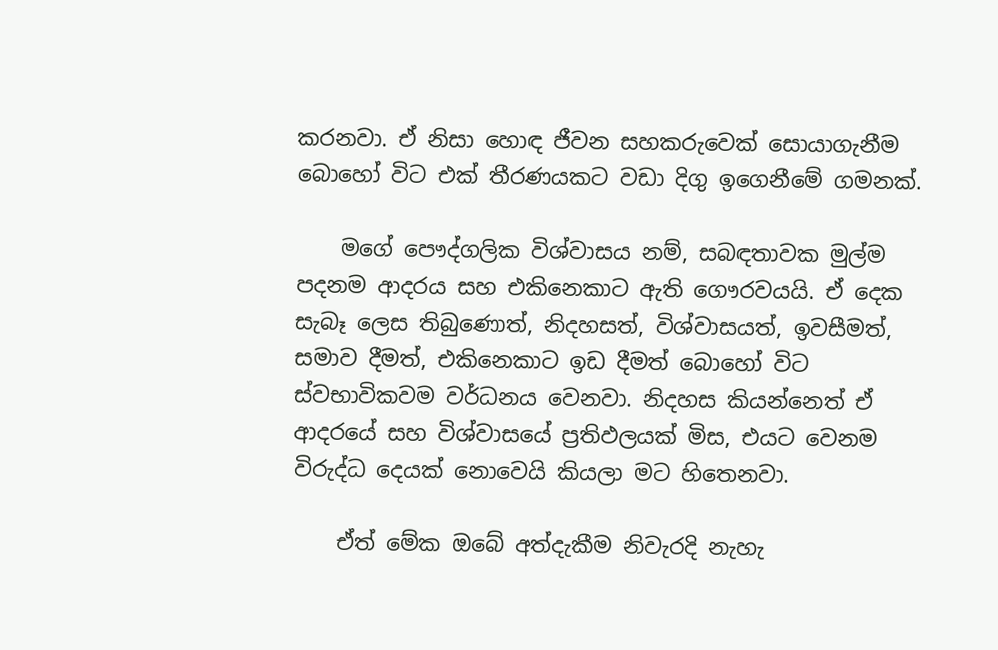කරනවා. ඒ නිසා හොඳ ජීවන සහකරුවෙක් සොයාගැනීම බොහෝ විට එක් තීරණයකට වඩා දිගු ඉගෙනීමේ ගමනක්.

    මගේ පෞද්ගලික විශ්වාසය නම්, සබඳතාවක මුල්ම පදනම ආදරය සහ එකිනෙකාට ඇති ගෞරවයයි. ඒ දෙක සැබෑ ලෙස තිබුණොත්, නිදහසත්, විශ්වාසයත්, ඉවසීමත්, සමාව දීමත්, එකිනෙකාට ඉඩ දීමත් බොහෝ විට ස්වභාවිකවම වර්ධනය වෙනවා. නිදහස කියන්නෙත් ඒ ආදරයේ සහ විශ්වාසයේ ප්‍රතිඵලයක් මිස, එයට වෙනම විරුද්ධ දෙයක් නොවෙයි කියලා මට හිතෙනවා.

    ඒත් මේක ඔබේ අත්දැකීම නිවැරදි නැහැ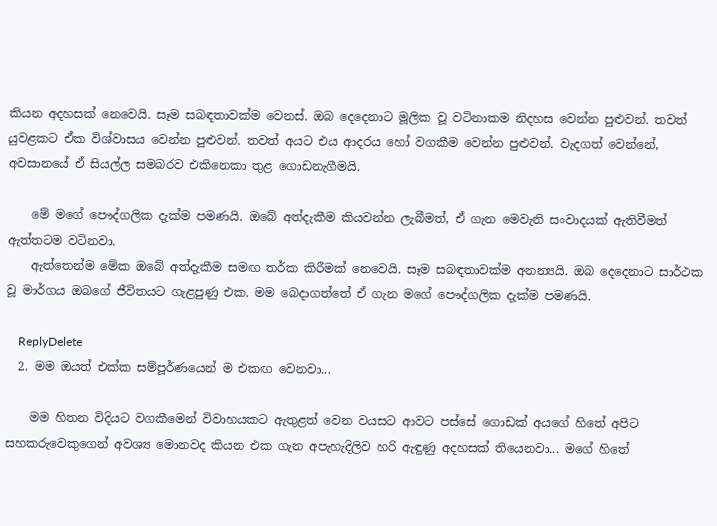කියන අදහසක් නෙවෙයි. සෑම සබඳතාවක්ම වෙනස්. ඔබ දෙදෙනාට මූලික වූ වටිනාකම නිදහස වෙන්න පුළුවන්. තවත් යුවළකට ඒක විශ්වාසය වෙන්න පුළුවන්. තවත් අයට එය ආදරය හෝ වගකීම වෙන්න පුළුවන්. වැදගත් වෙන්නේ, අවසානයේ ඒ සියල්ල සමබරව එකිනෙකා තුළ ගොඩනැගීමයි.

    මේ මගේ පෞද්ගලික දැක්ම පමණයි. ඔබේ අත්දැකීම කියවන්න ලැබීමත්, ඒ ගැන මෙවැනි සංවාදයක් ඇතිවීමත් ඇත්තටම වටිනවා.
    ඇත්තෙන්ම මේක ඔබේ අත්දැකීම සමඟ තර්ක කිරීමක් නෙවෙයි. සෑම සබඳතාවක්ම අනන්‍යයි. ඔබ දෙදෙනාට සාර්ථක වූ මාර්ගය ඔබගේ ජීවිතයට ගැළපුණු එක. මම බෙදාගත්තේ ඒ ගැන මගේ පෞද්ගලික දැක්ම පමණයි.

    ReplyDelete
  2. මම ඔයත් එක්ක සම්පූර්ණයෙන් ම එකඟ වෙනවා...

    මම හිතන විදියට වගකීමෙන් විවාහයකට ඇතුළත් වෙන වයසට ආවට පස්සේ ගොඩක් අයගේ හිතේ අපිට සහකරුවෙකුගෙන් අවශ්‍ය මොනවද කියන එක ගැන අපැහැදිලිව හරි ඇඳුණු අදහසක් තියෙනවා... මගේ හිතේ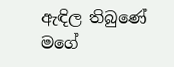ඇඳිල තිබුණේ මගේ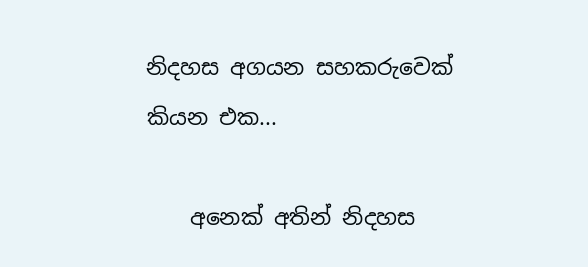නිදහස අගයන සහකරුවෙක් කියන එක...

    අනෙක් අතින් නිදහස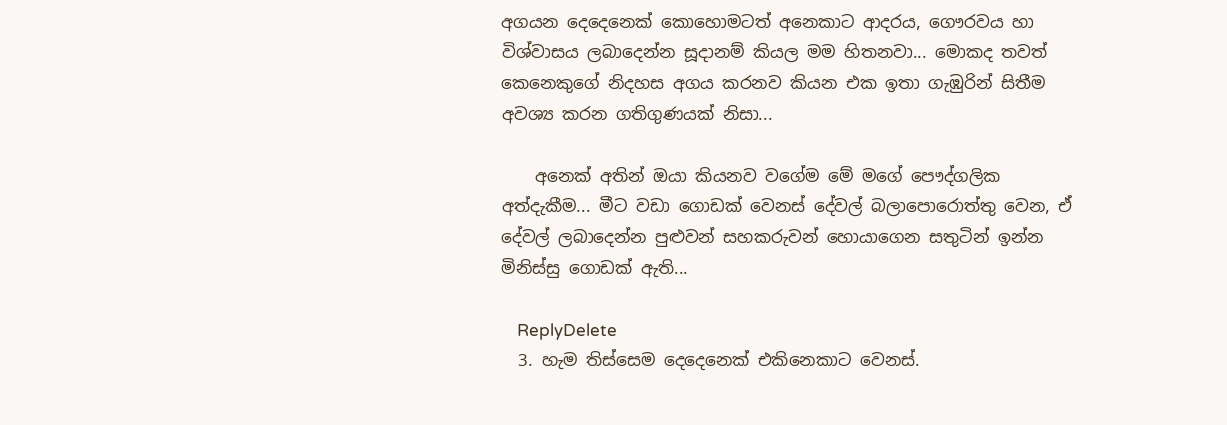අගයන දෙදෙනෙක් කොහොමටත් අනෙකාට ආදරය, ගෞරවය හා විශ්වාසය ලබාදෙන්න සූදානම් කියල මම හිතනවා... මොකද තවත් කෙනෙකුගේ නිදහස අගය කරනව කියන එක ඉතා ගැඹුරින් සිතීම අවශ්‍ය කරන ගතිගුණයක් නිසා...

    අනෙක් අතින් ඔයා කියනව වගේම මේ මගේ පෞද්ගලික අත්දැකීම... මීට වඩා ගොඩක් වෙනස් දේවල් බලාපොරොත්තු වෙන, ඒ දේවල් ලබාදෙන්න පුළුවන් සහකරුවන් හොයාගෙන සතුටින් ඉන්න මිනිස්සු ගොඩක් ඇති...

    ReplyDelete
  3. හැම තිස්සෙම දෙදෙනෙක් එකිනෙකාට වෙනස්.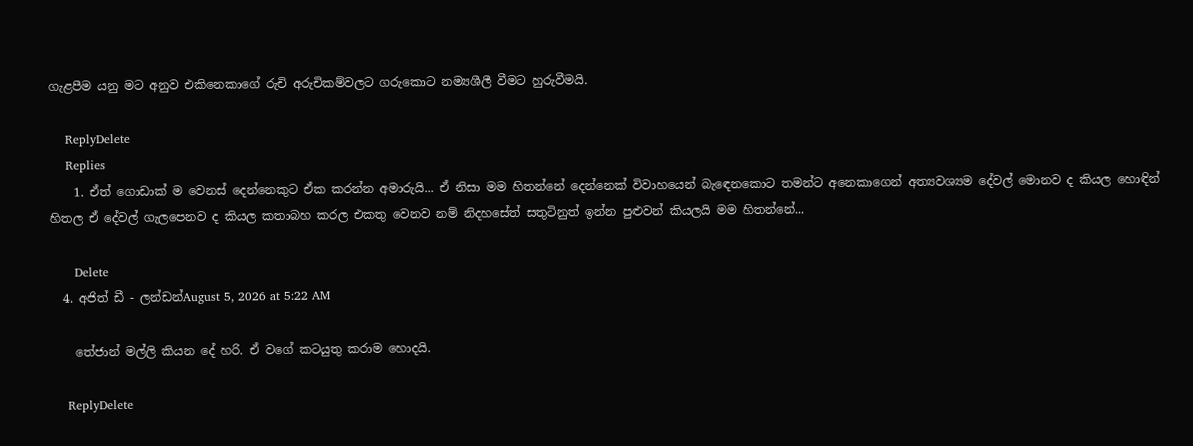ගැළපීම යනු මට අනුව එකිනෙකාගේ රුචි අරුචිකම්වලට ගරුකොට නම්‍යශීලී වීමට හුරුවීමයි.

    ReplyDelete
    Replies
    1. ඒත් ගොඩාක් ම වෙනස් දෙන්නෙකුට ඒක කරන්න අමාරුයි... ඒ නිසා මම හිතන්නේ දෙන්නෙක් විවාහයෙන් බැඳෙනකොට තමන්ට අනෙකාගෙන් අත්‍යවශ්‍යම දේවල් මොනව ද කියල හොඳින් හිතල ඒ දේවල් ගැලපෙනව ද කියල කතාබහ කරල එකතු වෙනව නම් නිදහසේත් සතුටිනුත් ඉන්න පුළුවන් කියලයි මම හිතන්නේ...

      Delete
  4. අජිත් ඩී - ලන්ඩන්August 5, 2026 at 5:22 AM

    තේජාන් මල්ලි කියන දේ හරි. ඒ වගේ කටයුතු කරාම හොදයි.

    ReplyDelete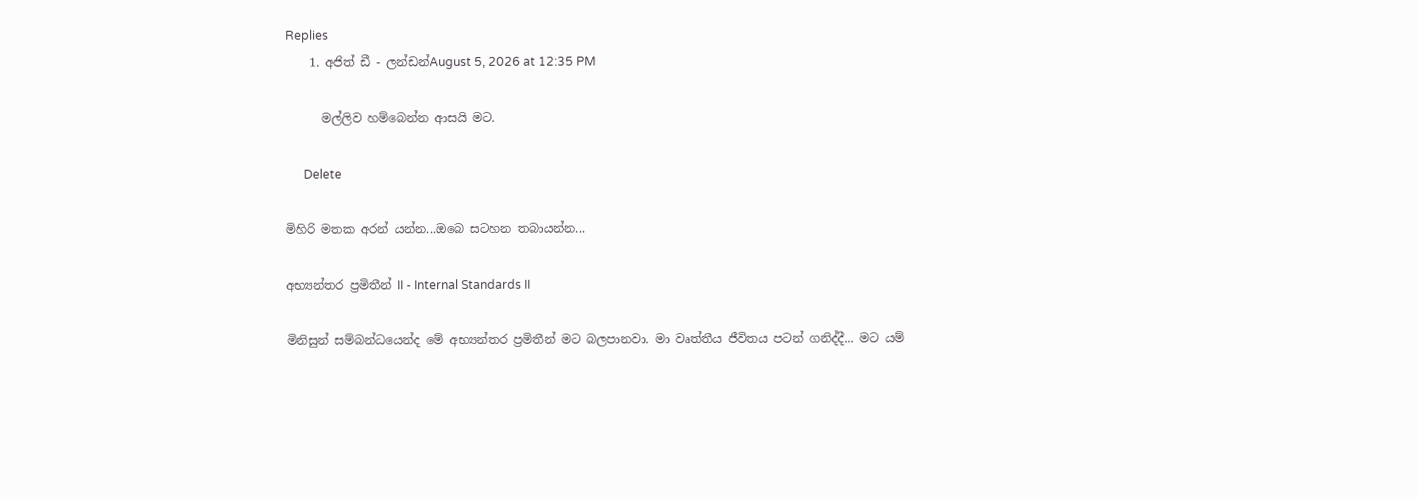Replies
    1. අජිත් ඩී - ලන්ඩන්August 5, 2026 at 12:35 PM

      මල්ලිව හම්බෙන්න ආසයි මට.

      Delete

මිහිරි මතක අරන් යන්න...ඔබෙ සටහන තබායන්න...

අභ්‍යන්තර ප්‍රමිතීන් II - Internal Standards II

මිනිසුන් සම්බන්ධයෙන්ද මේ අභ්‍යන්තර ප්‍රමිතීන් මට බලපානවා. මා වෘත්තීය ජීවිතය පටන් ගනිද්දී... මට යම්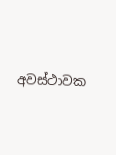අවස්ථාවක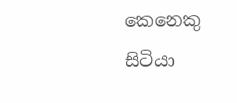කෙනෙකු සිටියා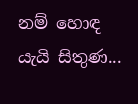නම් හොඳ යැයි සිතුණ...